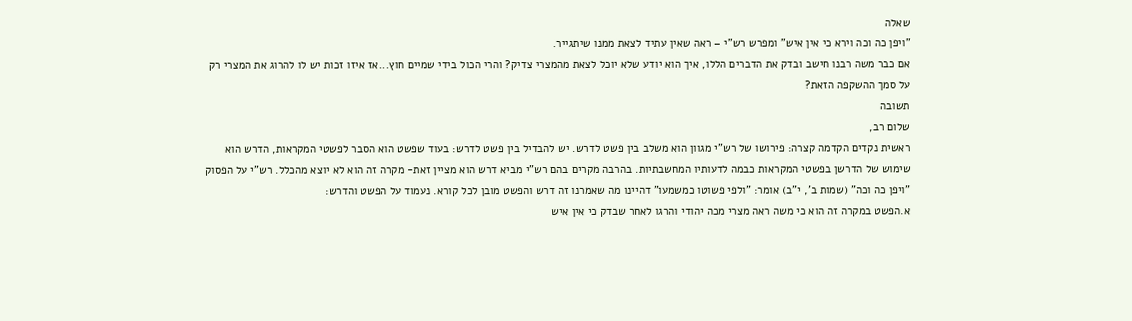שאלה
"ויפן כה וכה וירא כי אין איש" ומפרש רש"י – ראה שאין עתיד לצאת ממנו שיתגייר.
אם כבר משה רבנו חישב ובדק את הדברים הללו, איך הוא יודע שלא יוכל לצאת מהמצרי צדיק? והרי הכול בידי שמיים חוץ...אז איזו זכות יש לו להרוג את המצרי רק על סמך ההשקפה הזאת?
תשובה
שלום רב,
ראשית נקדים הקדמה קצרה: פירושו של רש"י מגוון הוא משלב בין פשט לדרש. יש להבדיל בין פשט לדרש: בעוד שפשט הוא הסבר לפשטי המקראות, הדרש הוא שימוש של הדרשן בפשטי המקראות כבמה לדעותיו המחשבתיות. בהרבה מקרים בהם רש"י מביא דרש הוא מציין זאת- מקרה זה הוא לא יוצא מהכלל. רש"י על הפסוק "ויפן כה וכה" (שמות ב', י"ב) אומר: "ולפי פשוטו כמשמעו" דהיינו מה שאמרנו זה דרש והפשט מובן לכל קורא. נעמוד על הפשט והדרש:
א.הפשט במקרה זה הוא כי משה ראה מצרי מכה יהודי והרגו לאחר שבדק כי אין איש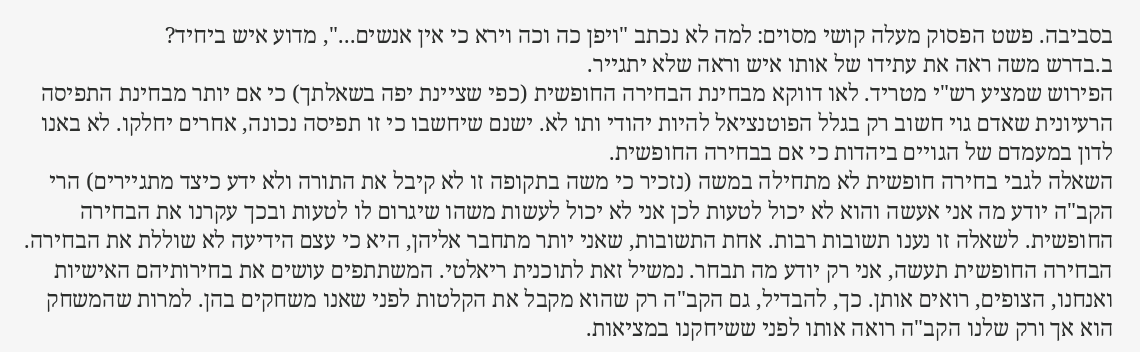בסביבה. פשט הפסוק מעלה קושי מסוים: למה לא נכתב "ויפן כה וכה וירא כי אין אנשים...", מדוע איש ביחיד?
ב.בדרש משה ראה את עתידו של אותו איש וראה שלא יתגייר.
הפירוש שמציע רש"י מטריד. לאו דווקא מבחינת הבחירה החופשית (כפי שציינת יפה בשאלתך) כי אם יותר מבחינת התפיסה הרעיונית שאדם גוי חשוב רק בגלל הפוטנציאל להיות יהודי ותו לא. ישנם שיחשבו כי זו תפיסה נכונה, אחרים יחלקו. לא באנו לדון במעמדם של הגויים ביהדות כי אם בבחירה החופשית.
השאלה לגבי בחירה חופשית לא מתחילה במשה (נזכיר כי משה בתקופה זו לא קיבל את התורה ולא ידע כיצד מתגיירים) הרי הקב"ה יודע מה אני אעשה והוא לא יכול לטעות לכן אני לא יכול לעשות משהו שיגרום לו לטעות ובכך עקרנו את הבחירה החופשית. לשאלה זו נענו תשובות רבות. אחת התשובות, שאני יותר מתחבר אליהן, היא כי עצם הידיעה לא שוללת את הבחירה. הבחירה החופשית תעשה, אני רק יודע מה תבחר. נמשיל זאת לתוכנית ריאלטי. המשתתפים עושים את בחירותיהם האישיות ואנחנו, הצופים, רואים אותן. כך, להבדיל, גם הקב"ה רק שהוא מקבל את הקלטות לפני שאנו משחקים בהן. למרות שהמשחק הוא אך ורק שלנו הקב"ה רואה אותו לפני ששיחקנו במציאות.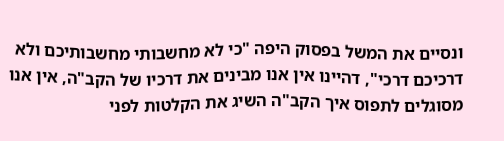ונסיים את המשל בפסוק היפה "כי לא מחשבותי מחשבותיכם ולא דרכיכם דרכי", דהיינו אין אנו מבינים את דרכיו של הקב"ה, אין אנו מסוגלים לתפוס איך הקב"ה השיג את הקלטות לפני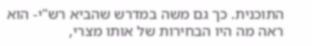התוכנית. כך גם משה במדרש שהביא רש"י- הוא ראה מה היו הבחירות של אותו מצרי,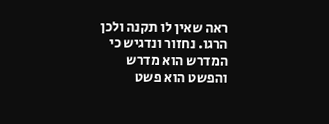ראה שאין לו תקנה ולכן הרגו. נחזור ונדגיש כי המדרש הוא מדרש והפשט הוא פשט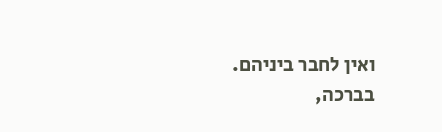ואין לחבר ביניהם.
בברכה,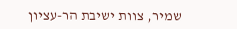שמיר, צוות ישיבת הר-עציון